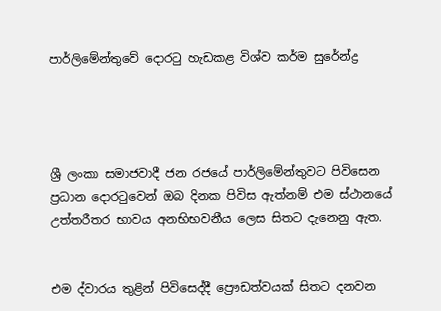පාර්ලිමේන්තුවේ දොරටු හැඩකළ විශ්ව කර්ම සුරේන්ද්‍ර




ශ්‍රී ලංකා සමාජවාදී ජන රජයේ පාර්ලිමේන්තුවට පිවිසෙන ප්‍රධාන දොරටුවෙන් ඔබ දිනක පිවිස ඇත්නම් එම ස්ථානයේ උත්තරීතර භාවය අනභිභවනීය ලෙස සිතට දැනෙනු ඇත.


එම ද්වාරය තුළින් පිවිසෙද්දී ප්‍රෞඩත්වයක් සිතට දනවන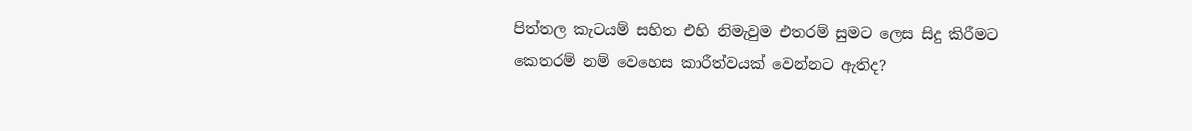පිත්තල කැටයම් සහිත එහි නිමැවුම එතරම් සුමට ලෙස සිදු කිරීමට කෙතරම් නම් වෙහෙස කාරීත්වයක් වෙන්නට ඇතිද?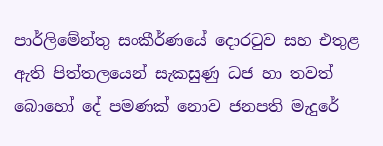පාර්ලිමේන්තු සංකීර්ණයේ දොරටුව සහ එතුළ ඇති පිත්තලයෙන් සැකසුණු ධජ හා තවත් බොහෝ දේ පමණක් නොව ජනපති මැදුරේ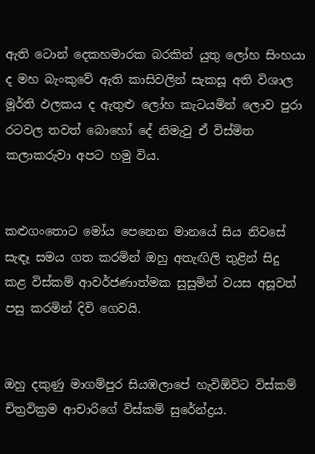ඇති ටොන් දෙකහමාරක බරකින් යුතු ලෝහ සිංහයා ද මහ බැංකුවේ ඇති කාසිවලින් සැකසූ අති විශාල මූර්ති ඵලකය ද ඇතුළු ලෝහ කැටයමින් ලොව පුරා රටවල තවත් බොහෝ දේ නිමැවු ඒ විස්මිත කලාකරුවා අපට හමු විය.


කළුගංතොට මෝය පෙනෙන මානයේ සිය නිවසේ සැඳෑ සමය ගත කරමින් ඔහු අතැඟිලි තුළින් සිදු කළ විස්කම් ආවර්ජණාත්මක සුසුමින් වයස අසූවත් පසු කරමින් දිවි ගෙවයි.


ඔහු දකුණු මාගම්පුර සියඹලාපේ හැවිඕවිට විස්කම් චිත්‍රවික්‍රම ආචාරිගේ විස්කම් සුරේන්ද්‍රය.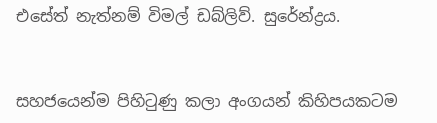එසේත් නැත්නම් විමල් ඩබ්ලිව්. සුරේන්ද්‍රය.


සහජයෙන්ම පිහිටුණු කලා අංගයන් කිහිපයකටම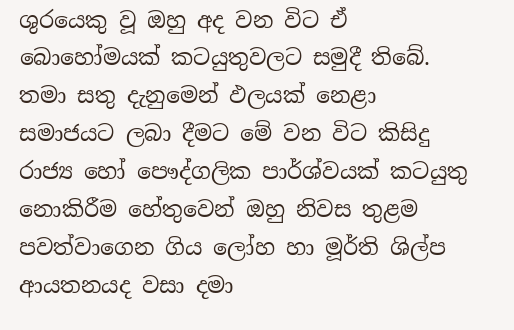ශුරයෙකු වූ ඔහු අද වන විට ඒ බොහෝමයක් කටයුතුවලට සමුදී තිබේ.
තමා සතු දැනුමෙන් ඵලයක් නෙළා සමාජයට ලබා දීමට මේ වන විට කිසිදු රාජ්‍ය හෝ පෞද්ගලික පාර්ශ්වයක් කටයුතු නොකිරීම හේතුවෙන් ඔහු නිවස තුළම පවත්වාගෙන ගිය ලෝහ හා මූර්ති ශිල්ප ආයතනයද වසා දමා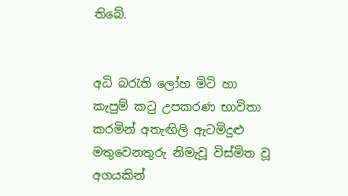තිබේ.


අධි බරැති ලෝහ මිටි හා කැපුම් කටු උපකරණ භාවිතා කරමින් අතැඟිලි ඇටමිදුළු මතුවෙනතුරු නිමැවූ විස්මිත වූ අගයකින්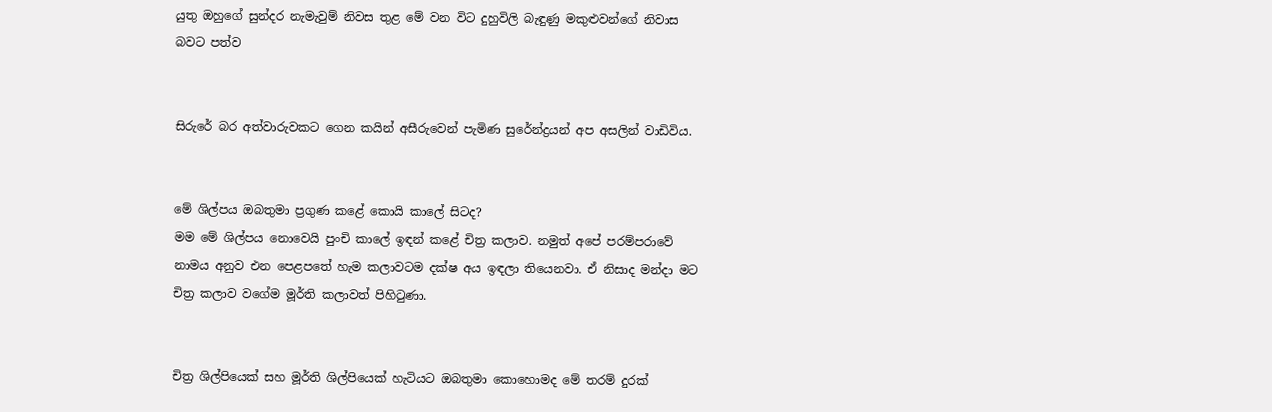යුතු ඔහුගේ සුන්දර නැමැවුම් නිවස තුළ මේ වන විට දුහුවිලි බැඳුණු මකුළුවන්ගේ නිවාස බවට පත්ව


සිරුරේ බර අත්වාරුවකට ගෙන කයින් අසීරුවෙන් පැමිණ සුරේන්ද්‍රයන් අප අසලින් වාඩිවිය.


මේ ශිල්පය ඔබතුමා ප්‍රගුණ කළේ කොයි කාලේ සිටද?
මම මේ ශිල්පය නොවෙයි පුංචි කාලේ ඉඳන් කළේ චිත්‍ර කලාව. නමුත් අපේ පරම්පරාවේ නාමය අනුව එන පෙළපතේ හැම කලාවටම දක්ෂ අය ඉඳලා තියෙනවා. ඒ නිසාද මන්ද‌ා මට චිත්‍ර කලාව වගේම මූර්ති කලාවත් පිහිටුණා.


චිත්‍ර ශිල්පියෙක් සහ මූර්ති ශිල්පියෙක් හැටියට ඔබතුමා කොහොමද මේ තරම් දුරක්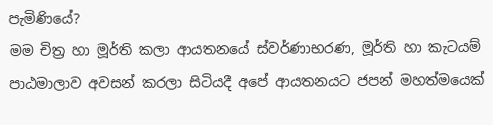පැමිණියේ?
මම චිත්‍ර හා මූර්ති කලා ආයතනයේ ස්වර්ණාභරණ, මූර්ති හා කැටයම් පාඨමාලාව අවසන් කරලා සිටියදී අපේ ආයතනයට ජපන් මහත්මයෙක්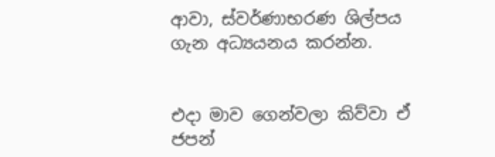ආවා, ස්වර්ණාභරණ ශිල්පය ගැන අධ්‍යයනය කරන්න.


එදා මාව ගෙන්වලා කිව්වා ඒ ජපන්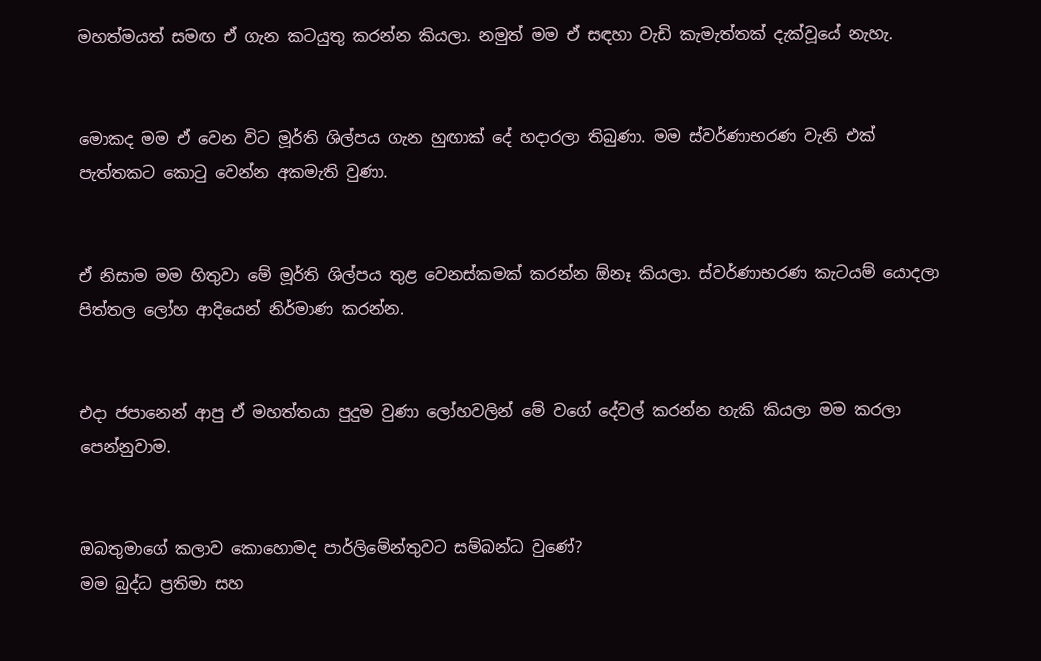මහත්මයත් සමඟ ඒ ගැන කටයුතු කරන්න කියලා. නමුත් මම ඒ සඳහා වැඩි කැමැත්තක් දැක්වූයේ නැහැ.


මොකද මම ඒ වෙන විට මූර්ති ශිල්පය ගැන හුඟාක් දේ හදාරලා තිබුණා. මම ස්වර්ණාභරණ වැනි එක් පැත්තකට කොටු වෙන්න අකමැති වුණා.


ඒ නිසාම මම හිතුවා මේ මූර්ති ශිල්පය තුළ වෙනස්කමක් කරන්න ඕනෑ කියලා. ස්වර්ණාභරණ කැටයම් යොදලා පිත්තල ලෝහ ආදියෙන් නිර්මාණ කරන්න.


එදා ජපානෙන් ආපු ඒ මහත්තයා පුදුම වුණා ලෝහවලින් මේ වගේ දේවල් කරන්න හැකි කියලා මම කරලා පෙන්නුවාම.


ඔබතුමාගේ කලාව කොහොමද පාර්ලිමේන්තුවට සම්බන්ධ වුණේ?
මම බුද්ධ ප්‍රතිමා සහ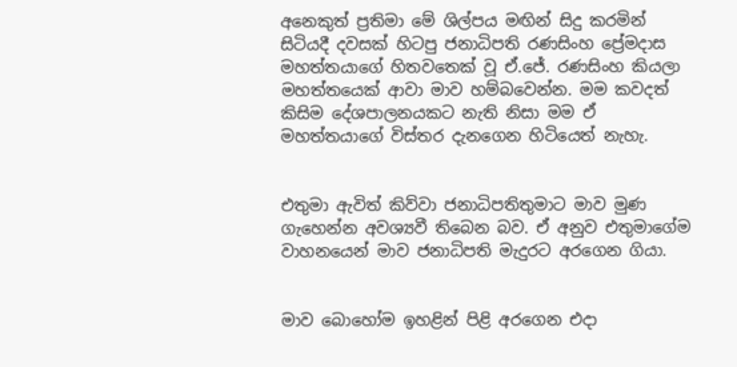අනෙකුත් ප්‍රතිමා මේ ශිල්පය මඟින් සිදු කරමින් සිටියදී දවසක් හිටපු ජනාධිපති රණසිංහ ප්‍රේමදාස මහත්තයාගේ හිතවතෙක් වූ ඒ.ජේ. රණසිංහ කියලා මහත්තයෙක් ආවා මාව හම්බවෙන්න. මම කවදත් කිසිම දේශපාලනයකට නැති නිසා මම ඒ මහත්තයාගේ විස්තර දැනගෙන හිටියෙත් නැහැ.


එතුමා ඇවිත් කිව්වා ජනාධිපතිතුමාට මාව මුණ ගැහෙන්න අවශ්‍යවී තිබෙන බව. ඒ අනුව එතුමාගේම වාහනයෙන් මාව ජනාධිපති මැදුරට අරගෙන ගියා.


මාව බොහෝම ඉහළින් පිළි අරගෙන එදා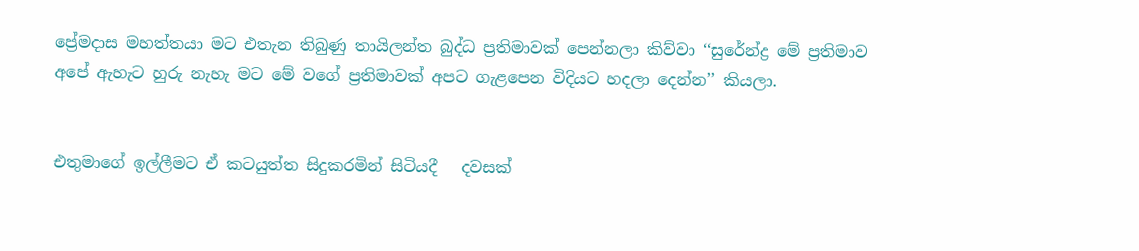ප්‍රේමදාස මහත්තයා මට එතැන තිබුණු තායිලන්ත බුද්ධ ප්‍රතිමාවක් පෙන්නලා කිව්වා ‘‘සුරේන්ද්‍ර මේ ප්‍රතිමාව අපේ ඇහැට හුරු නැහැ මට මේ වගේ ප්‍රතිමාවක් අපට ගැළපෙන විදියට හදලා දෙන්න’’ කියලා.


එතුමාගේ ඉල්ලීමට ඒ කටයුත්ත සිදුකරමින් සිටියදී   දවසක්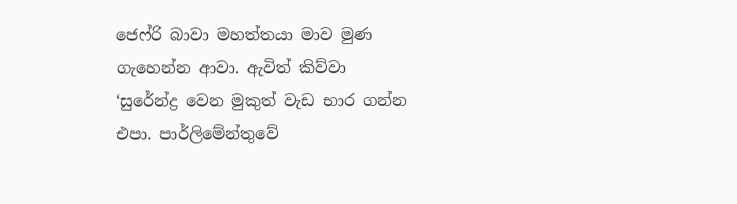ජෙෆ්රි බාවා මහත්තයා මාව මුණ ගැහෙන්න ආවා. ඇවිත් කිව්වා ‘සුරේන්ද්‍ර වෙන මුකුත් වැඩ භාර ගන්න එපා. පාර්ලිමේන්තුවේ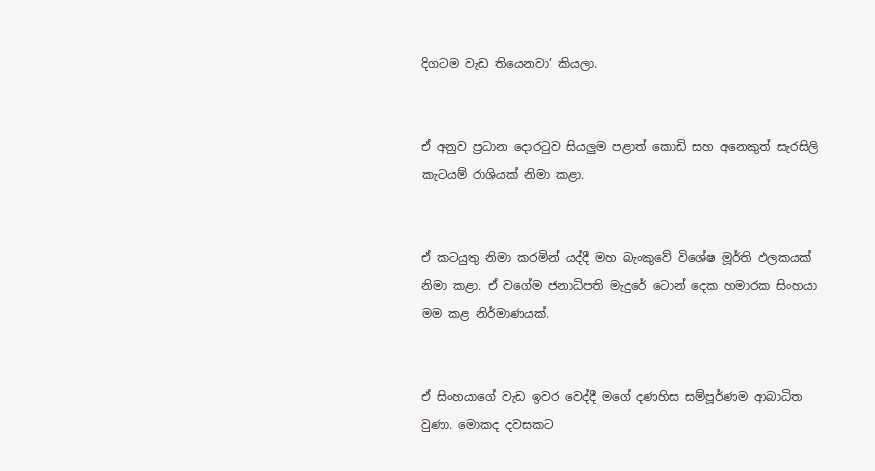දිගටම වැඩ තියෙනවා’ කියලා.


ඒ අනුව ප්‍රධාන දොරටුව සියලුම පළාත් කොඩි සහ අනෙකුත් සැරසිලි කැටයම් රාශියක් නිමා කළා.


ඒ කටයුතු නිමා කරමින් යද්දී මහ බැංකුවේ විශේෂ මූර්ති ඵලකයක් නිමා කළා. ඒ වගේම ජනාධිපති මැදුරේ ටොන් දෙක හමාරක සිංහයා මම කළ නිර්මාණයක්.


ඒ සිංහයාගේ වැඩ ඉවර වෙද්දී මගේ දණහිස සම්පූර්ණම ආබාධිත වුණා. මොකද දවසකට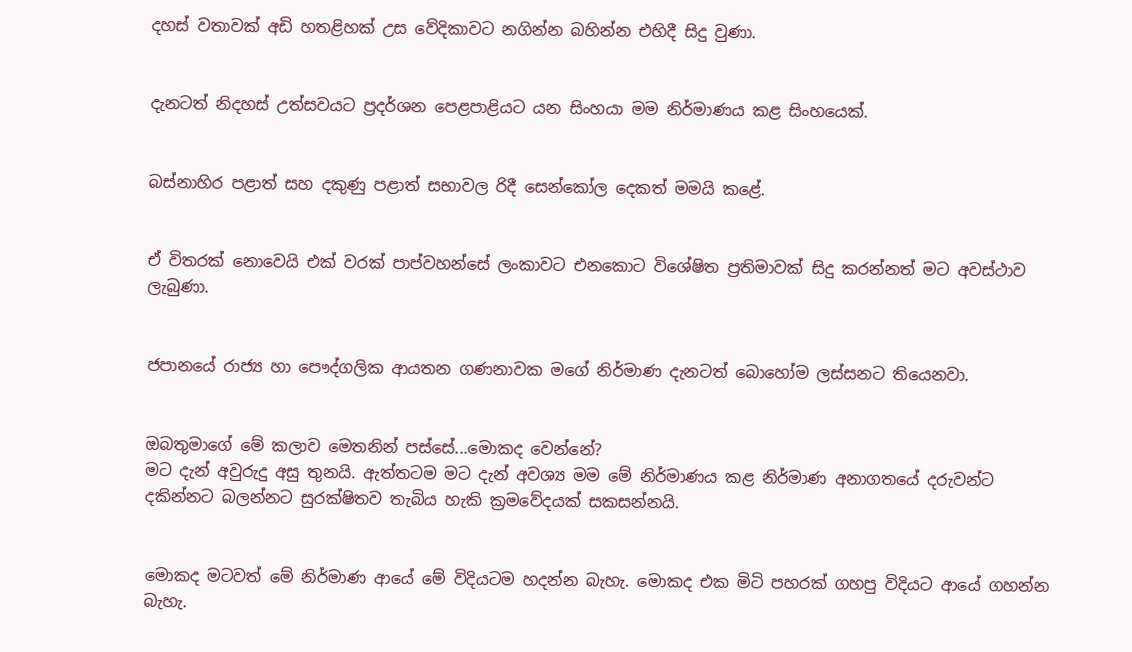දහස් වතාවක් අඩි හතළිහක් උස වේදිකාවට නගින්න බහින්න එහිදී සිදු වුණා.


දැනටත් නිදහස් උත්සවයට ප්‍රදර්ශන පෙළපාළියට යන සිංහයා මම නිර්මාණය කළ සිංහයෙක්.


බස්නාහිර පළාත් සහ දකුණු පළාත් සභාවල රිදී සෙන්කෝල දෙකත් මමයි කළේ.


ඒ විතරක් නොවෙයි එක් වරක් පාප්වහන්සේ ලංකාවට එනකොට විශේෂිත ප්‍රතිමාවක් සිදු කරන්නත් මට අවස්ථාව ලැබුණා.


ජපානයේ රාජ්‍ය හා පෞද්ගලික ආයතන ගණනාවක මගේ නිර්මාණ දැනටත් බොහෝම ලස්සනට තියෙනවා.


ඔබතුමාගේ මේ කලාව මෙතනින් පස්සේ...මොකද වෙන්නේ?
මට දැන් අවුරුදු අසු තුනයි. ඇත්තටම මට දැන් අවශ්‍ය මම මේ නිර්මාණය කළ නිර්මාණ අනාගතයේ දරුවන්ට දකින්නට බලන්නට සුරක්ෂිතව තැබිය හැකි ක්‍රමවේදයක් සකසන්නයි.


මොකද මටවත් මේ නිර්මාණ ආයේ මේ විදියටම හදන්න බැහැ. මොකද එක මිටි පහරක් ගහපු විදියට ආයේ ගහන්න බැහැ.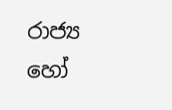රාජ්‍ය හෝ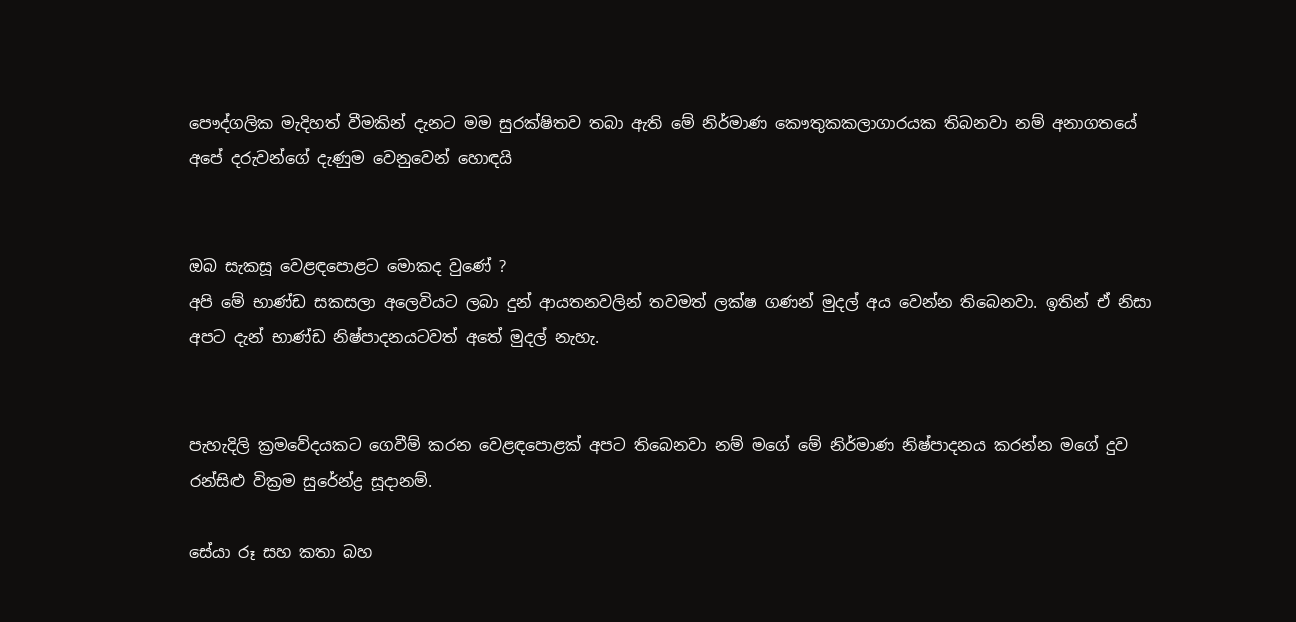පෞද්ගලික මැදිහත් වීමකින් දැනට මම සුරක්ෂිතව තබා ඇති මේ නිර්මාණ කෞතුකකලාගාරයක තිබනවා නම් අනාගතයේ අපේ දරුවන්ගේ දැණුම වෙනුවෙන් හොඳයි


ඔබ සැකසූ වෙළඳපොළට මොකද වුණේ ?
අපි මේ භාණ්ඩ සකසලා අලෙවියට ලබා දුන් ආයතනවලින් තවමත් ලක්ෂ ගණන් මුදල් අය වෙන්න තිබෙනවා. ඉතින් ඒ නිසා අපට දැන් භාණ්ඩ නිෂ්පාදනයටවත් අතේ මුදල් නැහැ.


පැහැදිලි ක්‍රමවේදයකට ගෙවීම් කරන වෙළඳපොළක් අපට තිබෙනවා නම් මගේ මේ නිර්මාණ නිෂ්පාදනය කරන්න මගේ දුව රන්සිළු වික්‍රම සුරේන්ද්‍ර සූද‌ානම්.

සේයා රූ සහ කතා බහ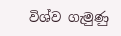විශ්ව ගැමුණු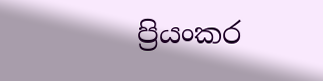ප්‍රියංකර